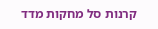קרנות סל מחקות מדד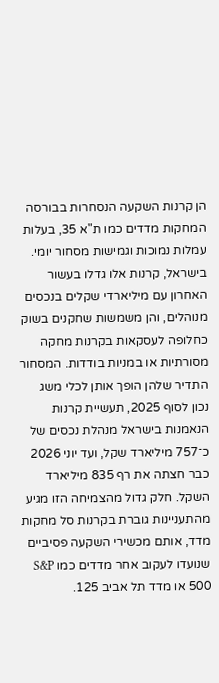הן קרנות השקעה הנסחרות בבורסה המחקות מדדים כמו ת"א 35, בעלות עמלות נמוכות וגמישות מסחור יומי. בישראל, קרנות אלו גדלו בעשור האחרון עם מיליארדי שקלים בנכסים מנוהלים, והן משמשות שחקנים בשוק כחלופה לעסקאות בקרנות מחקה מסורתיות או במניות בודדות. המסחור התדיר שלהן הופך אותן לכלי משג
נכון לסוף 2025, תעשיית קרנות הנאמנות בישראל מנהלת נכסים של כ־757 מיליארד שקל, ועד יוני 2026 כבר חצתה את רף 835 מיליארד השקל. חלק גדול מהצמיחה הזו מגיע מהתעניינות גוברת בקרנות סל מחקות מדד, אותם מכשירי השקעה פסיביים שנועדו לעקוב אחר מדדים כמו S&P 500 או מדד תל אביב 125.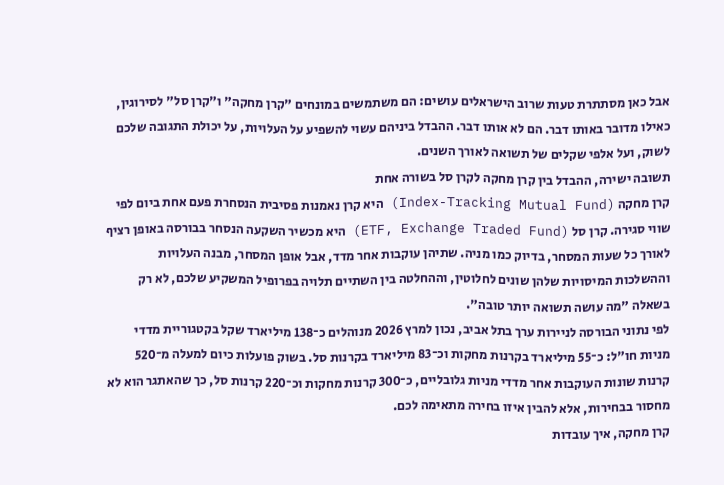אבל כאן מסתתרת טעות שרוב הישראלים עושים: הם משתמשים במונחים "קרן מחקה" ו"קרן סל" לסירוגין, כאילו מדובר באותו דבר. הם לא אותו דבר. ההבדל ביניהם עשוי להשפיע על העלויות, על יכולת התגובה שלכם לשוק, ועל אלפי שקלים של תשואה לאורך השנים.
תשובה ישירה, ההבדל בין קרן מחקה לקרן סל בשורה אחת
קרן מחקה (Index-Tracking Mutual Fund) היא קרן נאמנות פסיבית הנסחרת פעם אחת ביום לפי שווי סגירה. קרן סל (ETF, Exchange Traded Fund) היא מכשיר השקעה הנסחר בבורסה באופן רציף לאורך כל שעות המסחר, בדיוק כמו מניה. שתיהן עוקבות אחר מדד, אבל אופן המסחר, מבנה העלויות וההשלכות המיסויות שלהן שונים לחלוטין, וההחלטה בין השתיים תלויה בפרופיל המשקיע שלכם, לא רק בשאלה "מה עושה תשואה יותר טובה".
לפי נתוני הבורסה לניירות ערך בתל אביב, נכון למרץ 2026 מנוהלים כ־138 מיליארד שקל בקטגוריית מדדי מניות חו"ל: כ־55 מיליארד בקרנות מחקות וכ־83 מיליארד בקרנות סל. בשוק פועלות כיום למעלה מ־520 קרנות שונות העוקבות אחר מדדי מניות גלובליים, כ־300 קרנות מחקות וכ־220 קרנות סל, כך שהאתגר הוא לא מחסור בבחירות, אלא להבין איזו בחירה מתאימה לכם.
קרן מחקה, איך עובדות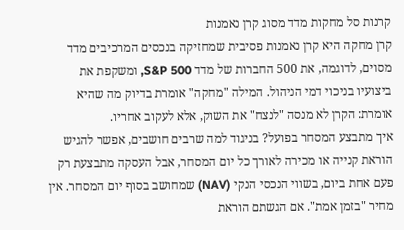קרנות סל מחקות מדד מסוג קרן נאמנות
קרן מחקה היא קרן נאמנות פסיבית שמחזיקה בנכסים המרכיבים מדד מסוים, לדוגמה, את 500 החברות של מדד S&P 500, ומשקפת את ביצועיו בניכוי דמי הניהול. המילה "מחקה" אומרת בדיוק מה שהיא אומרת: הקרן לא מנסה "לנצח" את השוק, אלא לעקוב אחריו.
איך מתבצע המסחר בפועל? בניגוד למה שרבים חושבים, אפשר להגיש הוראת קנייה או מכירה לאורך כל יום המסחר, אבל העסקה מתבצעת רק פעם אחת ביום, בשווי הנכסי הנקי (NAV) שמחושב בסוף יום המסחר. אין מחיר "בזמן אמת". אם הגשתם הוראת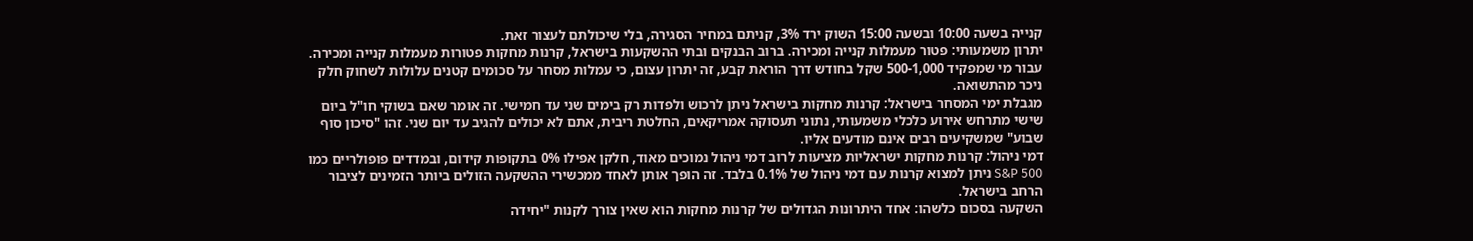קנייה בשעה 10:00 ובשעה 15:00 השוק ירד 3%, קניתם במחיר הסגירה, בלי שיכולתם לעצור זאת.
יתרון משמעותי: פטור מעמלות קנייה ומכירה. ברוב הבנקים ובתי ההשקעות בישראל, קרנות מחקות פטורות מעמלות קנייה ומכירה. עבור מי שמפקיד 500-1,000 שקל בחודש דרך הוראת קבע, זה יתרון עצום, כי עמלות מסחר על סכומים קטנים עלולות לשחוק חלק ניכר מהתשואה.
מגבלת ימי המסחר בישראל: קרנות מחקות בישראל ניתן לרכוש ולפדות רק בימים שני עד חמישי. זה אומר שאם בשוקי חו"ל ביום שישי מתרחש אירוע כלכלי משמעותי, נתוני תעסוקה אמריקאים, החלטת ריבית, אתם לא יכולים להגיב עד יום שני. זהו "סיכון סוף שבוע" שמשקיעים רבים אינם מודעים אליו.
דמי ניהול: קרנות מחקות ישראליות מציעות לרוב דמי ניהול נמוכים מאוד, חלקן אפילו 0% בתקופות קידום, ובמדדים פופולריים כמו S&P 500 ניתן למצוא קרנות עם דמי ניהול של 0.1% בלבד. זה הופך אותן לאחד ממכשירי ההשקעה הזולים ביותר הזמינים לציבור הרחב בישראל.
השקעה בסכום כלשהו: אחד היתרונות הגדולים של קרנות מחקות הוא שאין צורך לקנות "יחידה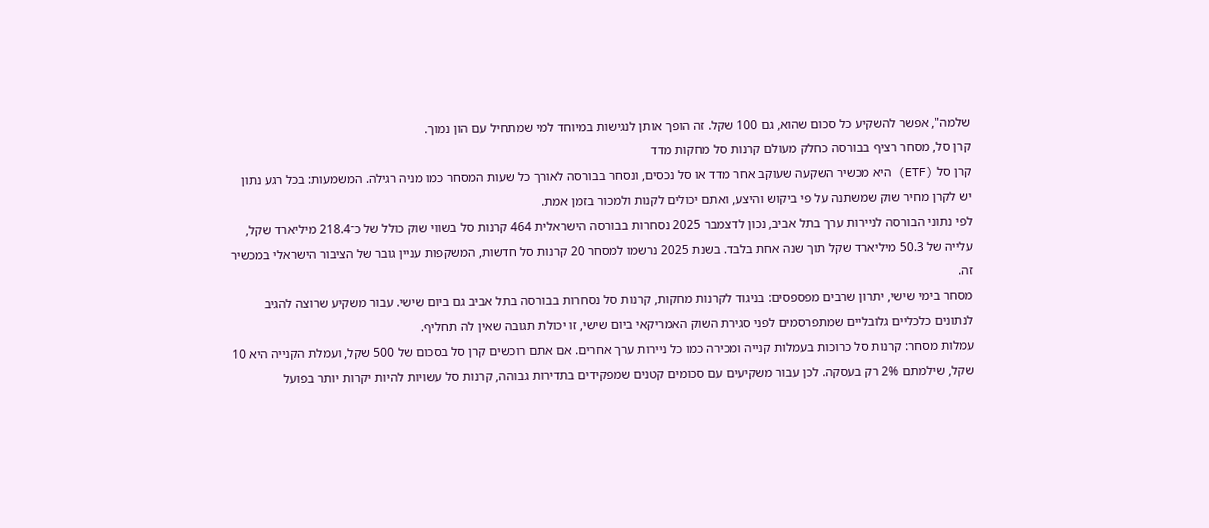שלמה", אפשר להשקיע כל סכום שהוא, גם 100 שקל. זה הופך אותן לנגישות במיוחד למי שמתחיל עם הון נמוך.
קרן סל, מסחר רציף בבורסה כחלק מעולם קרנות סל מחקות מדד
קרן סל (ETF) היא מכשיר השקעה שעוקב אחר מדד או סל נכסים, ונסחר בבורסה לאורך כל שעות המסחר כמו מניה רגילה. המשמעות: בכל רגע נתון יש לקרן מחיר שוק שמשתנה על פי ביקוש והיצע, ואתם יכולים לקנות ולמכור בזמן אמת.
לפי נתוני הבורסה לניירות ערך בתל אביב, נכון לדצמבר 2025 נסחרות בבורסה הישראלית 464 קרנות סל בשווי שוק כולל של כ־218.4 מיליארד שקל, עלייה של 50.3 מיליארד שקל תוך שנה אחת בלבד. בשנת 2025 נרשמו למסחר 20 קרנות סל חדשות, המשקפות עניין גובר של הציבור הישראלי במכשיר זה.
מסחר בימי שישי, יתרון שרבים מפספסים: בניגוד לקרנות מחקות, קרנות סל נסחרות בבורסה בתל אביב גם ביום שישי. עבור משקיע שרוצה להגיב לנתונים כלכליים גלובליים שמתפרסמים לפני סגירת השוק האמריקאי ביום שישי, זו יכולת תגובה שאין לה תחליף.
עמלות מסחר: קרנות סל כרוכות בעמלות קנייה ומכירה כמו כל ניירות ערך אחרים. אם אתם רוכשים קרן סל בסכום של 500 שקל, ועמלת הקנייה היא 10 שקל, שילמתם 2% רק בעסקה. לכן עבור משקיעים עם סכומים קטנים שמפקידים בתדירות גבוהה, קרנות סל עשויות להיות יקרות יותר בפועל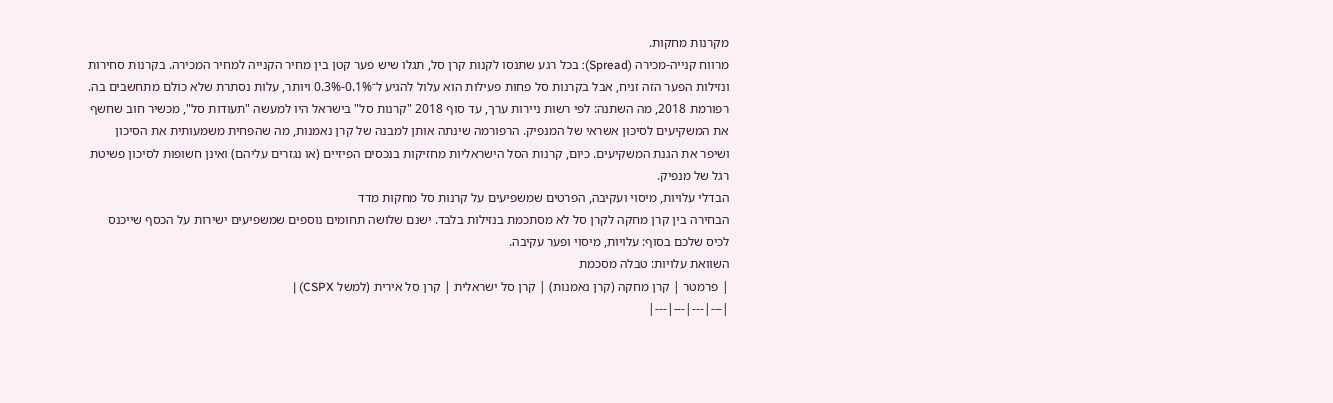מקרנות מחקות.
מרווח קנייה-מכירה (Spread): בכל רגע שתנסו לקנות קרן סל, תגלו שיש פער קטן בין מחיר הקנייה למחיר המכירה. בקרנות סחירות ונזילות הפער הזה זניח, אבל בקרנות סל פחות פעילות הוא עלול להגיע ל־0.1%-0.3% ויותר, עלות נסתרת שלא כולם מתחשבים בה.
רפורמת 2018, מה השתנה: לפי רשות ניירות ערך, עד סוף 2018 "קרנות סל" בישראל היו למעשה "תעודות סל", מכשיר חוב שחשף את המשקיעים לסיכון אשראי של המנפיק. הרפורמה שינתה אותן למבנה של קרן נאמנות, מה שהפחית משמעותית את הסיכון ושיפר את הגנת המשקיעים. כיום, קרנות הסל הישראליות מחזיקות בנכסים הפיזיים (או נגזרים עליהם) ואינן חשופות לסיכון פשיטת רגל של מנפיק.
הבדלי עלויות, מיסוי ועקיבה, הפרטים שמשפיעים על קרנות סל מחקות מדד
הבחירה בין קרן מחקה לקרן סל לא מסתכמת בנזילות בלבד. ישנם שלושה תחומים נוספים שמשפיעים ישירות על הכסף שייכנס לכיס שלכם בסוף: עלויות, מיסוי ופער עקיבה.
השוואת עלויות: טבלה מסכמת
| פרמטר | קרן מחקה (קרן נאמנות) | קרן סל ישראלית | קרן סל אירית (למשל CSPX) |
|---|---|---|---|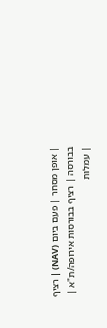| אופן מסחר | פעם ביום (NAV) | רציף בבורסה | רציף בבורסות אירופה/ת"א |
| עמלות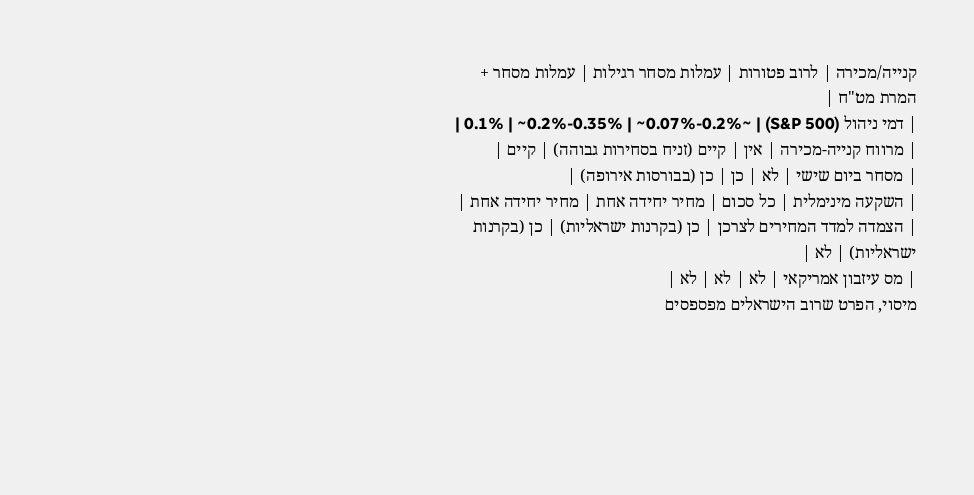קנייה/מכירה | לרוב פטורות | עמלות מסחר רגילות | עמלות מסחר + המרת מט"ח |
| דמי ניהול (S&P 500) | ~0.1% | ~0.2%-0.35% | ~0.07%-0.2% |
| מרווח קנייה-מכירה | אין | קיים (זניח בסחירות גבוהה) | קיים |
| מסחר ביום שישי | לא | כן | כן (בבורסות אירופה) |
| השקעה מינימלית | כל סכום | מחיר יחידה אחת | מחיר יחידה אחת |
| הצמדה למדד המחירים לצרכן | כן (בקרנות ישראליות) | כן (בקרנות ישראליות) | לא |
| מס עיזבון אמריקאי | לא | לא | לא |
מיסוי, הפרט שרוב הישראלים מפספסים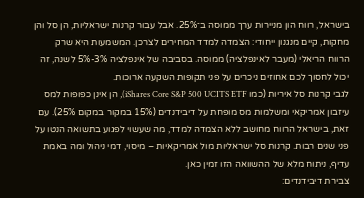בישראל, רווח הון מניירות ערך ממוסה ב־25%. אבל עבור קרנות ישראליות, הן סל והן מחקות, קיים מנגנון ייחודי: הצמדה למדד המחירים לצרכן. המשמעות היא שרק הרווח הריאלי (מעבר לאינפלציה) ממוסה. בסביבה של אינפלציה 3%-5% לשנה, זה יכול לחסוך לכם אחוזים ניכרים על פני תקופות השקעה ארוכות.
לגבי קרנות סל איריות (כמו iShares Core S&P 500 UCITS ETF), הן אינן כפופות למס עיזבון אמריקאי ומשלמות מס מופחת על דיבידנדים (15% במקור במקום 25%). עם זאת, בישראל הרווח מחושב ללא הצמדה למדד, מה שעשוי לפגוע בתשואה הנטו על פני שנים רבות. קרנות סל ישראליות מול אמריקאיות – מיסוי, דמי ניהול ומה באמת עדיף, ניתוח מלא של ההשוואה הזו זמין כאן.
צבירת דיבידנדים: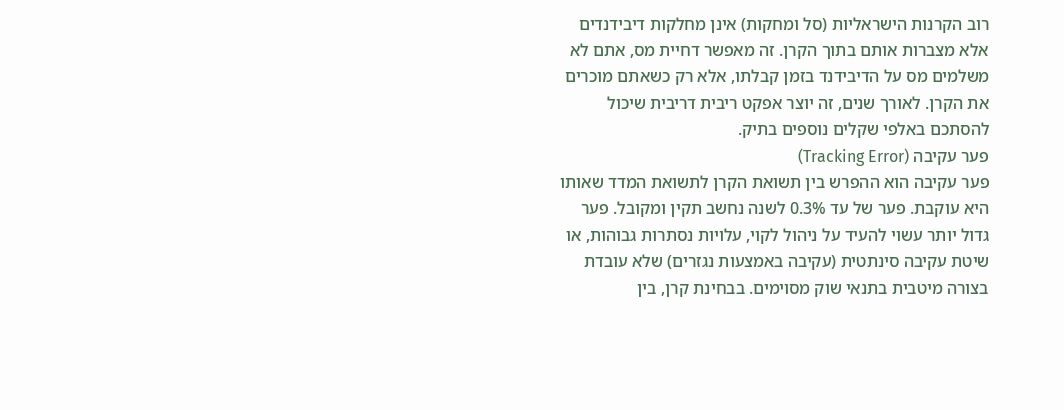רוב הקרנות הישראליות (סל ומחקות) אינן מחלקות דיבידנדים אלא מצברות אותם בתוך הקרן. זה מאפשר דחיית מס, אתם לא משלמים מס על הדיבידנד בזמן קבלתו, אלא רק כשאתם מוכרים את הקרן. לאורך שנים, זה יוצר אפקט ריבית דריבית שיכול להסתכם באלפי שקלים נוספים בתיק.
פער עקיבה (Tracking Error)
פער עקיבה הוא ההפרש בין תשואת הקרן לתשואת המדד שאותו היא עוקבת. פער של עד 0.3% לשנה נחשב תקין ומקובל. פער גדול יותר עשוי להעיד על ניהול לקוי, עלויות נסתרות גבוהות, או שיטת עקיבה סינתטית (עקיבה באמצעות נגזרים) שלא עובדת בצורה מיטבית בתנאי שוק מסוימים. בבחינת קרן, בין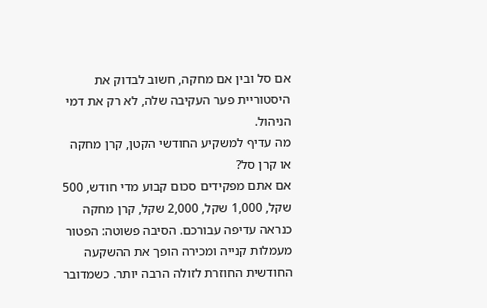אם סל ובין אם מחקה, חשוב לבדוק את היסטוריית פער העקיבה שלה, לא רק את דמי הניהול.
מה עדיף למשקיע החודשי הקטן, קרן מחקה או קרן סל?
אם אתם מפקידים סכום קבוע מדי חודש, 500 שקל, 1,000 שקל, 2,000 שקל, קרן מחקה כנראה עדיפה עבורכם. הסיבה פשוטה: הפטור מעמלות קנייה ומכירה הופך את ההשקעה החודשית החוזרת לזולה הרבה יותר. כשמדובר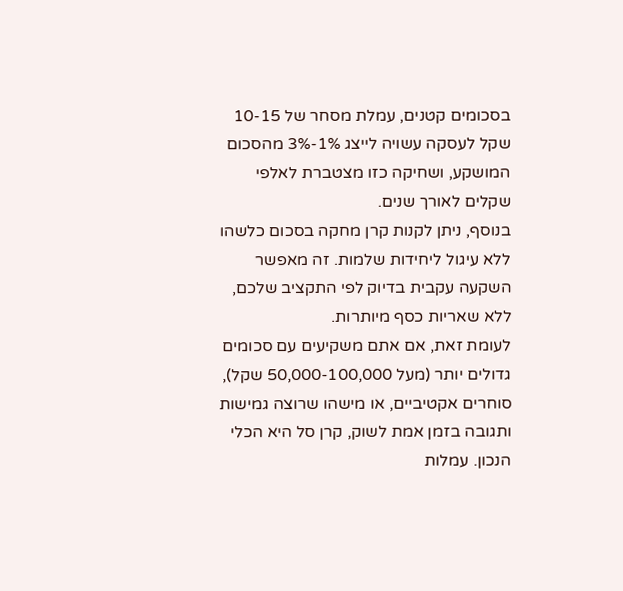בסכומים קטנים, עמלת מסחר של 10-15 שקל לעסקה עשויה לייצג 1%-3% מהסכום המושקע, ושחיקה כזו מצטברת לאלפי שקלים לאורך שנים.
בנוסף, ניתן לקנות קרן מחקה בסכום כלשהו ללא עיגול ליחידות שלמות. זה מאפשר השקעה עקבית בדיוק לפי התקציב שלכם, ללא שאריות כסף מיותרות.
לעומת זאת, אם אתם משקיעים עם סכומים גדולים יותר (מעל 50,000-100,000 שקל), סוחרים אקטיביים, או מישהו שרוצה גמישות ותגובה בזמן אמת לשוק, קרן סל היא הכלי הנכון. עמלות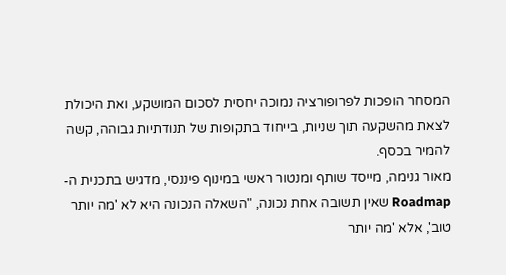המסחר הופכות לפרופורציה נמוכה יחסית לסכום המושקע, ואת היכולת לצאת מהשקעה תוך שניות, בייחוד בתקופות של תנודתיות גבוהה, קשה להמיר בכסף.
מאור גנימה, מייסד שותף ומנטור ראשי במינוף פיננסי, מדגיש בתכנית ה-Roadmap שאין תשובה אחת נכונה, "השאלה הנכונה היא לא 'מה יותר טוב', אלא 'מה יותר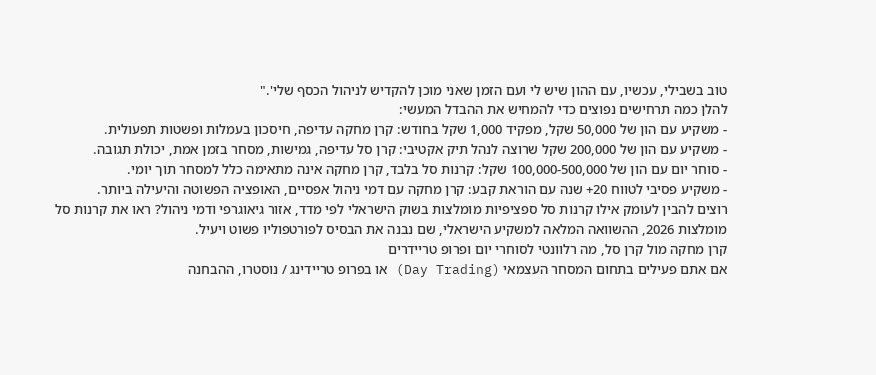טוב בשבילי, עכשיו, עם ההון שיש לי ועם הזמן שאני מוכן להקדיש לניהול הכסף שלי'."
להלן כמה תרחישים נפוצים כדי להמחיש את ההבדל המעשי:
- משקיע עם הון של 50,000 שקל, מפקיד 1,000 שקל בחודש: קרן מחקה עדיפה, חיסכון בעמלות ופשטות תפעולית.
- משקיע עם הון של 200,000 שקל שרוצה לנהל תיק אקטיבי: קרן סל עדיפה, גמישות, מסחר בזמן אמת, יכולת תגובה.
- סוחר יום עם הון של 100,000-500,000 שקל: קרנות סל בלבד, קרן מחקה אינה מתאימה כלל למסחר תוך יומי.
- משקיע פסיבי לטווח 20+ שנה עם הוראת קבע: קרן מחקה עם דמי ניהול אפסיים, האופציה הפשוטה והיעילה ביותר.
רוצים להבין לעומק אילו קרנות סל ספציפיות מומלצות בשוק הישראלי לפי מדד, אזור גיאוגרפי ודמי ניהול? ראו את קרנות סל מומלצות 2026, ההשוואה המלאה למשקיע הישראלי, שם נבנה את הבסיס לפורטפוליו פשוט ויעיל.
קרן מחקה מול קרן סל, מה רלוונטי לסוחרי יום ופרופ טריידרים
אם אתם פעילים בתחום המסחר העצמאי (Day Trading) או בפרופ טריידינג / נוסטרו, ההבחנה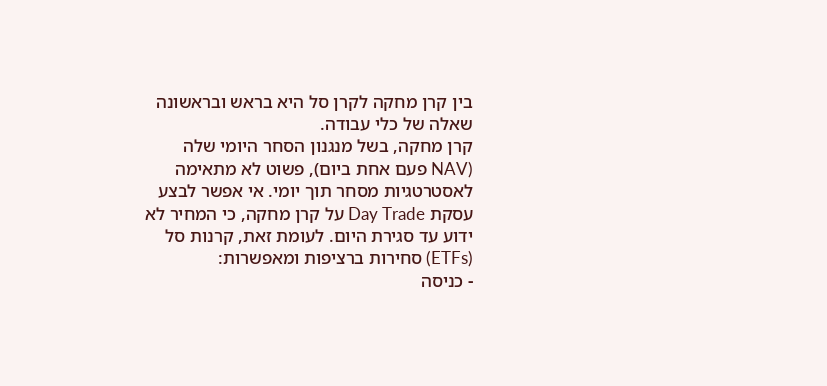בין קרן מחקה לקרן סל היא בראש ובראשונה שאלה של כלי עבודה.
קרן מחקה, בשל מנגנון הסחר היומי שלה (NAV פעם אחת ביום), פשוט לא מתאימה לאסטרטגיות מסחר תוך יומי. אי אפשר לבצע עסקת Day Trade על קרן מחקה, כי המחיר לא ידוע עד סגירת היום. לעומת זאת, קרנות סל (ETFs) סחירות ברציפות ומאפשרות:
- כניסה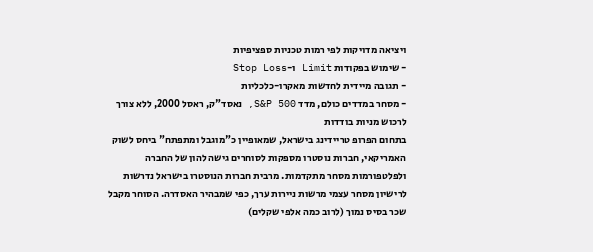ויציאה מדויקות לפי רמות טכניות ספציפיות
- שימוש בפקודות Limit ו-Stop Loss
- תגובה מיידית לחדשות מאקרו-כלכליות
- מסחר במדדים כולם, מדד S&P 500, נאסד"ק, ראסל 2000, ללא צורך לרכוש מניות בודדות
בתחום הפרופ טריידינג בישראל, שמאופיין כ"מוגבל ומתפתח" ביחס לשוק האמריקאי, חברות נוסטרו מספקות לסוחרים גישה להון של החברה ולפלטפורמות מסחר מתקדמות. מרבית חברות הנוסטרו בישראל נדרשות לרישיון מסחר עצמי מרשות ניירות ערך, כפי שמבהיר האסדרה. הסוחר מקבל שכר בסיס נמוך (לרוב כמה אלפי שקלים)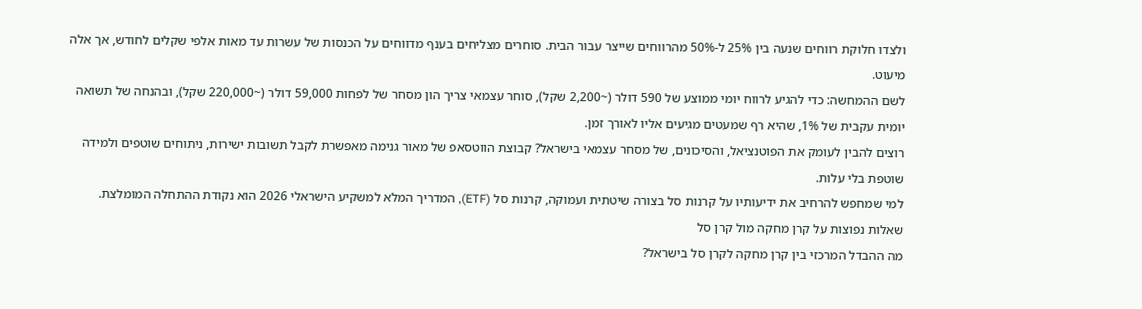ולצדו חלוקת רווחים שנעה בין 25% ל-50% מהרווחים שייצר עבור הבית. סוחרים מצליחים בענף מדווחים על הכנסות של עשרות עד מאות אלפי שקלים לחודש, אך אלה מיעוט.
לשם ההמחשה: כדי להגיע לרווח יומי ממוצע של 590 דולר (~2,200 שקל), סוחר עצמאי צריך הון מסחר של לפחות 59,000 דולר (~220,000 שקל), ובהנחה של תשואה יומית עקבית של 1%, שהיא רף שמעטים מגיעים אליו לאורך זמן.
רוצים להבין לעומק את הפוטנציאל, והסיכונים, של מסחר עצמאי בישראל? קבוצת הווטסאפ של מאור גנימה מאפשרת לקבל תשובות ישירות, ניתוחים שוטפים ולמידה שוטפת בלי עלות.
למי שמחפש להרחיב את ידיעותיו על קרנות סל בצורה שיטתית ועמוקה, קרנות סל (ETF), המדריך המלא למשקיע הישראלי 2026 הוא נקודת ההתחלה המומלצת.
שאלות נפוצות על קרן מחקה מול קרן סל
מה ההבדל המרכזי בין קרן מחקה לקרן סל בישראל?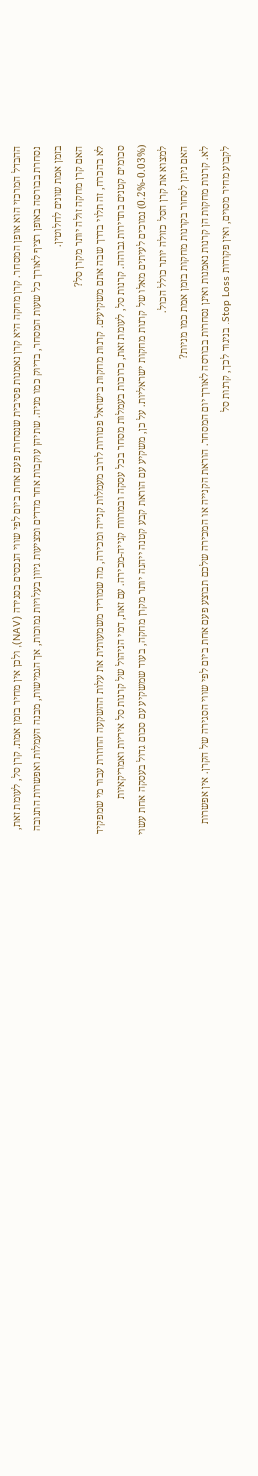ההבדל המרכזי הוא אופן המסחר. קרן מחקה היא קרן נאמנות פסיבית שנסחרת פעם אחת ביום לפי שווי הנכסים בסגירה (NAV), ולכן אין מחיר בזמן אמת. קרן סל, לעומת זאת, נסחרת בבורסה באופן רציף לאורך כל שעות המסחר, בדיוק כמו מניה. שתיהן עוקבות אחר מדדים ומציעות גיוון בעלויות נמוכות, אך הגמישות, מבנה העמלות ואפשרות התגובה בזמן אמת שונים לחלוטין.
האם קרן מחקה זולה יותר מקרן סל?
לא בהכרח, זה תלוי בדרך שבה אתם משקיעים. קרנות מחקות בישראל פטורות לרוב מעמלות קנייה ומכירה, מה שמוריד משמעותית את עלות ההשקעה החוזרת עבור מי שמפקיד סכומים קטנים בתדירות גבוהה. קרנות סל, לעומת זאת, כרוכות בעמלות מסחר בכל עסקה ובמרווח קנייה-מכירה. עם זאת, דמי הניהול של קרנות סל איריות ואמריקאיות (0.03%-0.2%) נמוכים לעיתים מאלו של קרנות מחקות ישראליות. על כן, משקיע עם הוראת קבע קטנה ייהנה יותר מקרן מחקה, בעוד שמשקיע עם סכום גדול בעסקה אחת עשוי למצוא את קרן הסל כזולה יותר כולל הכול.
האם ניתן לסחור בקרנות מחקות בזמן אמת כמו מניות?
לא. קרנות מחקות הן קרנות נאמנות ואינן נסחרות בבורסה לאורך יום המסחר. הוראת הקנייה או המכירה שלכם תבוצע פעם אחת ביום לפי שווי הסגירה של הקרן. אין אפשרות לקבוע מחיר מסוים, ואין פקודות Stop Loss. בניגוד לכך, קרנות סל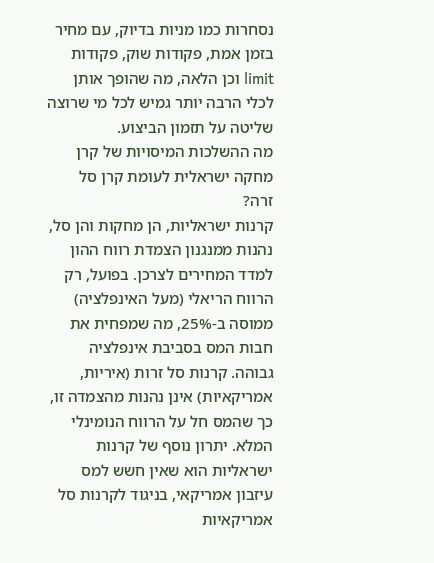נסחרות כמו מניות בדיוק, עם מחיר בזמן אמת, פקודות שוק, פקודות limit וכן הלאה, מה שהופך אותן לכלי הרבה יותר גמיש לכל מי שרוצה שליטה על תזמון הביצוע.
מה ההשלכות המיסויות של קרן מחקה ישראלית לעומת קרן סל זרה?
קרנות ישראליות, הן מחקות והן סל, נהנות ממנגנון הצמדת רווח ההון למדד המחירים לצרכן. בפועל, רק הרווח הריאלי (מעל האינפלציה) ממוסה ב-25%, מה שמפחית את חבות המס בסביבת אינפלציה גבוהה. קרנות סל זרות (איריות, אמריקאיות) אינן נהנות מהצמדה זו, כך שהמס חל על הרווח הנומינלי המלא. יתרון נוסף של קרנות ישראליות הוא שאין חשש למס עיזבון אמריקאי, בניגוד לקרנות סל אמריקאיות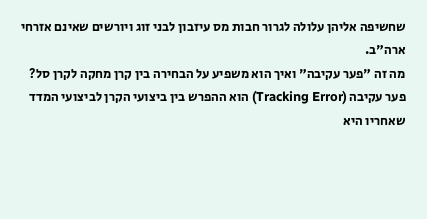שחשיפה אליהן עלולה לגרור חבות מס עיזבון לבני זוג ויורשים שאינם אזרחי ארה"ב.
מה זה "פער עקיבה" ואיך הוא משפיע על הבחירה בין קרן מחקה לקרן סל?
פער עקיבה (Tracking Error) הוא ההפרש בין ביצועי הקרן לביצועי המדד שאחריו היא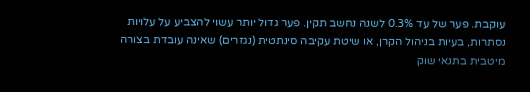עוקבת. פער של עד 0.3% לשנה נחשב תקין. פער גדול יותר עשוי להצביע על עלויות נסתרות, בעיות בניהול הקרן, או שיטת עקיבה סינתטית (נגזרים) שאינה עובדת בצורה מיטבית בתנאי שוק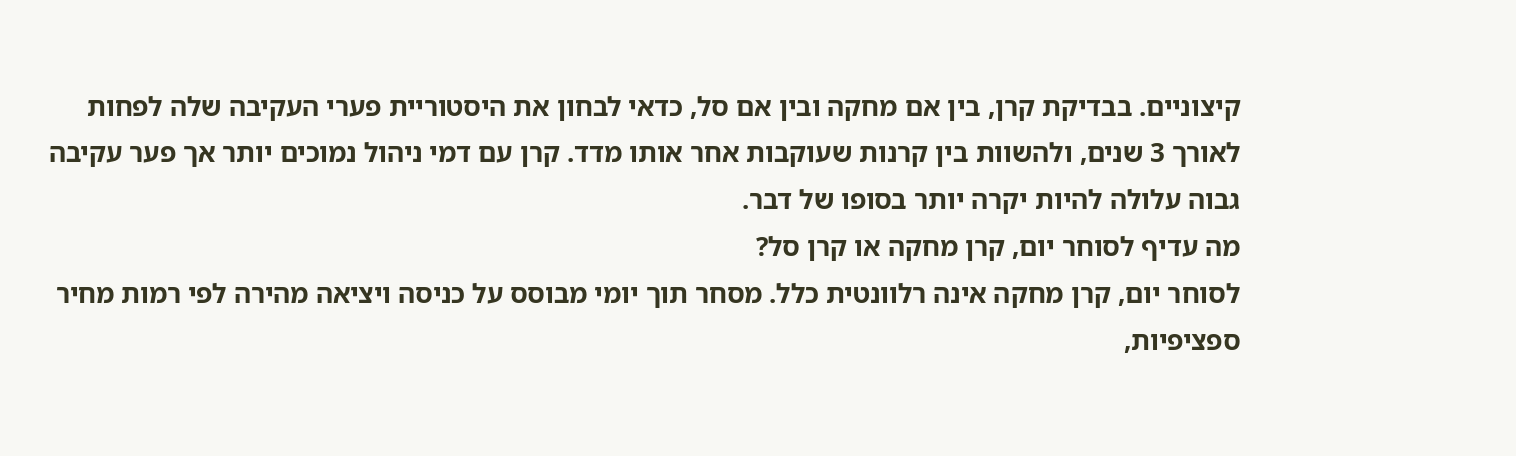קיצוניים. בבדיקת קרן, בין אם מחקה ובין אם סל, כדאי לבחון את היסטוריית פערי העקיבה שלה לפחות לאורך 3 שנים, ולהשוות בין קרנות שעוקבות אחר אותו מדד. קרן עם דמי ניהול נמוכים יותר אך פער עקיבה גבוה עלולה להיות יקרה יותר בסופו של דבר.
מה עדיף לסוחר יום, קרן מחקה או קרן סל?
לסוחר יום, קרן מחקה אינה רלוונטית כלל. מסחר תוך יומי מבוסס על כניסה ויציאה מהירה לפי רמות מחיר ספציפיות,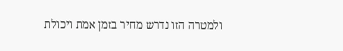ולמטרה הזו נדרש מחיר בזמן אמת ויכולת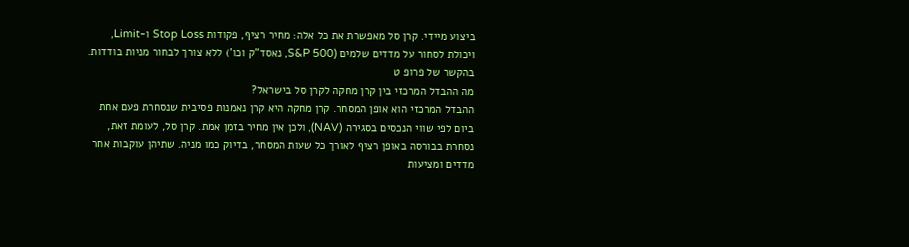ביצוע מיידי. קרן סל מאפשרת את כל אלה: מחיר רציף, פקודות Stop Loss ו-Limit, ויכולת לסחור על מדדים שלמים (S&P 500, נאסד"ק וכו') ללא צורך לבחור מניות בודדות. בהקשר של פרופ ט
מה ההבדל המרכזי בין קרן מחקה לקרן סל בישראל?
ההבדל המרכזי הוא אופן המסחר. קרן מחקה היא קרן נאמנות פסיבית שנסחרת פעם אחת ביום לפי שווי הנכסים בסגירה (NAV), ולכן אין מחיר בזמן אמת. קרן סל, לעומת זאת, נסחרת בבורסה באופן רציף לאורך כל שעות המסחר, בדיוק כמו מניה. שתיהן עוקבות אחר מדדים ומציעות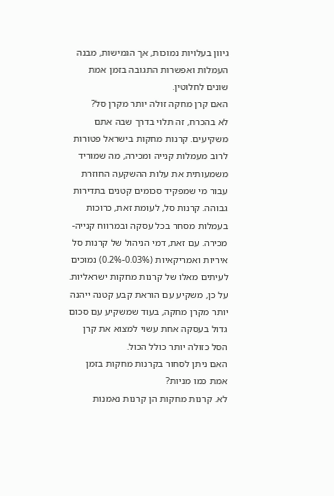גיוון בעלויות נמוכות, אך הגמישות, מבנה העמלות ואפשרות התגובה בזמן אמת שונים לחלוטין.
האם קרן מחקה זולה יותר מקרן סל?
לא בהכרח, זה תלוי בדרך שבה אתם משקיעים. קרנות מחקות בישראל פטורות לרוב מעמלות קנייה ומכירה, מה שמוריד משמעותית את עלות ההשקעה החוזרת עבור מי שמפקיד סכומים קטנים בתדירות גבוהה. קרנות סל, לעומת זאת, כרוכות בעמלות מסחר בכל עסקה ובמרווח קנייה-מכירה. עם זאת, דמי הניהול של קרנות סל איריות ואמריקאיות (0.03%-0.2%) נמוכים לעיתים מאלו של קרנות מחקות ישראליות. על כן, משקיע עם הוראת קבע קטנה ייהנה יותר מקרן מחקה, בעוד שמשקיע עם סכום גדול בעסקה אחת עשוי למצוא את קרן הסל כזולה יותר כולל הכול.
האם ניתן לסחור בקרנות מחקות בזמן אמת כמו מניות?
לא. קרנות מחקות הן קרנות נאמנות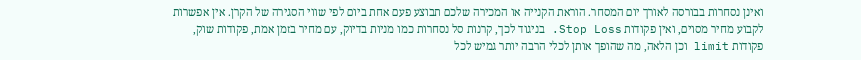ואינן נסחרות בבורסה לאורך יום המסחר. הוראת הקנייה או המכירה שלכם תבוצע פעם אחת ביום לפי שווי הסגירה של הקרן. אין אפשרות לקבוע מחיר מסוים, ואין פקודות Stop Loss. בניגוד לכך, קרנות סל נסחרות כמו מניות בדיוק, עם מחיר בזמן אמת, פקודות שוק, פקודות limit וכן הלאה, מה שהופך אותן לכלי הרבה יותר גמיש לכל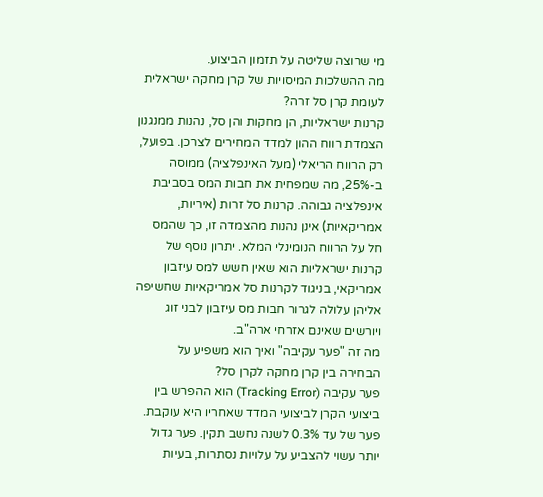מי שרוצה שליטה על תזמון הביצוע.
מה ההשלכות המיסויות של קרן מחקה ישראלית לעומת קרן סל זרה?
קרנות ישראליות, הן מחקות והן סל, נהנות ממנגנון הצמדת רווח ההון למדד המחירים לצרכן. בפועל, רק הרווח הריאלי (מעל האינפלציה) ממוסה ב-25%, מה שמפחית את חבות המס בסביבת אינפלציה גבוהה. קרנות סל זרות (איריות, אמריקאיות) אינן נהנות מהצמדה זו, כך שהמס חל על הרווח הנומינלי המלא. יתרון נוסף של קרנות ישראליות הוא שאין חשש למס עיזבון אמריקאי, בניגוד לקרנות סל אמריקאיות שחשיפה אליהן עלולה לגרור חבות מס עיזבון לבני זוג ויורשים שאינם אזרחי ארה"ב.
מה זה "פער עקיבה" ואיך הוא משפיע על הבחירה בין קרן מחקה לקרן סל?
פער עקיבה (Tracking Error) הוא ההפרש בין ביצועי הקרן לביצועי המדד שאחריו היא עוקבת. פער של עד 0.3% לשנה נחשב תקין. פער גדול יותר עשוי להצביע על עלויות נסתרות, בעיות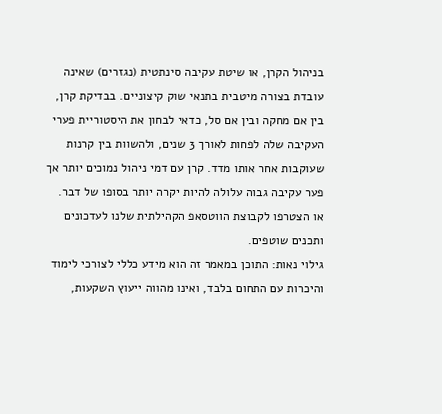בניהול הקרן, או שיטת עקיבה סינתטית (נגזרים) שאינה עובדת בצורה מיטבית בתנאי שוק קיצוניים. בבדיקת קרן, בין אם מחקה ובין אם סל, כדאי לבחון את היסטוריית פערי העקיבה שלה לפחות לאורך 3 שנים, ולהשוות בין קרנות שעוקבות אחר אותו מדד. קרן עם דמי ניהול נמוכים יותר אך פער עקיבה גבוה עלולה להיות יקרה יותר בסופו של דבר.
או הצטרפו לקבוצת הווטסאפ הקהילתית שלנו לעדכונים ותכנים שוטפים.
גילוי נאות: התוכן במאמר זה הוא מידע כללי לצורכי לימוד והיכרות עם התחום בלבד, ואינו מהווה ייעוץ השקעות,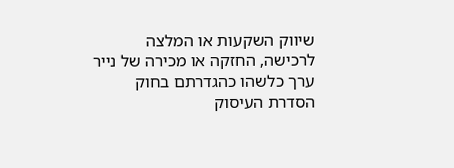שיווק השקעות או המלצה לרכישה, החזקה או מכירה של נייר ערך כלשהו כהגדרתם בחוק הסדרת העיסוק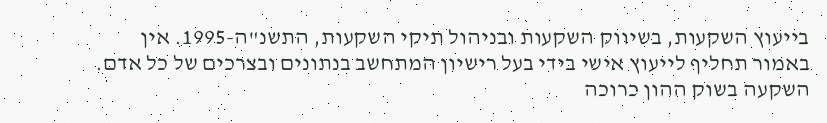בייעוץ השקעות, בשיווק השקעות ובניהול תיקי השקעות, התשנ"ה-1995. אין באמור תחליף לייעוץ אישי בידי בעל רישיון המתחשב בנתונים ובצרכים של כל אדם. השקעה בשוק ההון כרוכה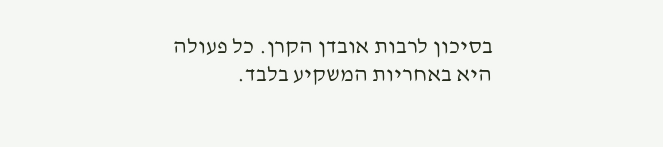בסיכון לרבות אובדן הקרן. כל פעולה היא באחריות המשקיע בלבד.